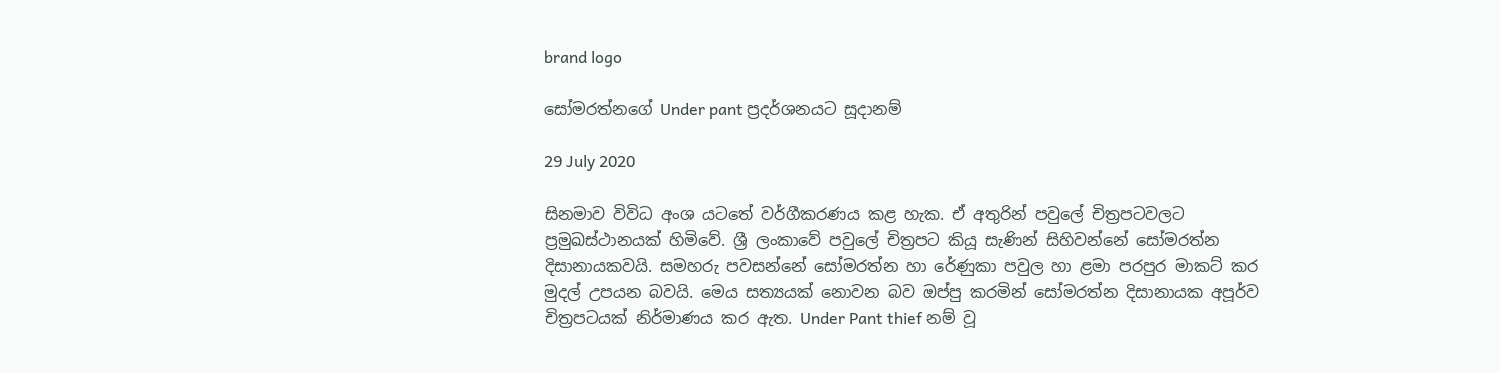brand logo

සෝමරත්නගේ Under pant ප්‍රදර්ශනයට සූදානම්

29 July 2020

සිනමාව විවිධ අංශ යටතේ වර්ගීකරණය කළ හැක. ඒ අතුරින් පවුලේ චිත්‍රපටවලට ප්‍රමුඛස්ථානයක් හිමිවේ. ශ්‍රී ලංකාවේ පවුලේ චිත්‍රපට කියූ සැණින් සිහිවන්නේ සෝමරත්න දිසානායකවයි. සමහරු පවසන්නේ සෝමරත්න හා රේණුකා පවුල හා ළමා පරපුර මාකට් කර මුදල් උපයන බවයි. මෙය සත්‍යයක් නොවන බව ඔප්පු කරමින් සෝමරත්න දිසානායක අපූර්ව චිත්‍රපටයක් නිර්මාණය කර ඇත. Under Pant thief නම් වූ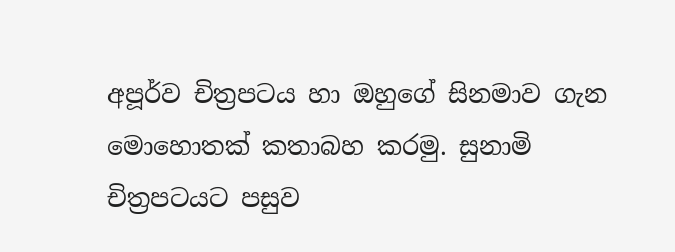අපූර්ව චිත්‍රපටය හා ඔහුගේ සිනමාව ගැන මොහොතක් කතාබහ කරමු. සුනාමි චිත්‍රපටයට පසුව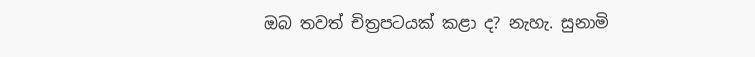ඔබ තවත් චිත්‍රපටයක් කළා ද? නැහැ. සුනාමි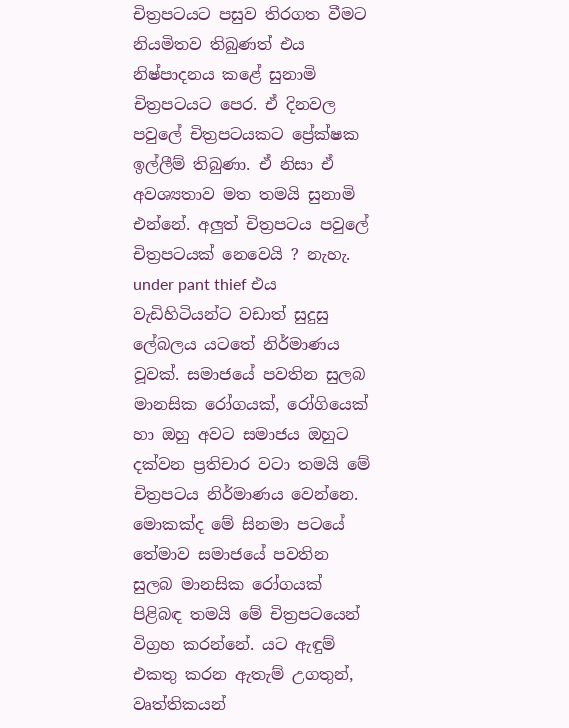චිත්‍රපටයට පසුව තිරගත වීමට නියමිතව තිබුණත් එය නිෂ්පාදනය කළේ සුනාමි චිත්‍රපටයට පෙර. ඒ දිනවල පවුලේ චිත්‍රපටයකට ප්‍රේක්ෂක ඉල්ලීම් තිබුණා. ඒ නිසා ඒ අවශ්‍යතාව මත තමයි සුනාමි එන්නේ. අලුත් චිත්‍රපටය පවුලේ චිත්‍රපටයක් නෙවෙයි ? නැහැ. under pant thief එය වැඩිහිටියන්ට වඩාත් සුදුසු ලේබලය යටතේ නිර්මාණය වූවක්. සමාජයේ පවතින සුලබ මානසික රෝගයක්, රෝගියෙක් හා ඔහු අවට සමාජය ඔහුට දක්වන ප්‍රතිචාර වටා තමයි මේ චිත්‍රපටය නිර්මාණය වෙන්නෙ. මොකක්ද මේ සිනමා පටයේ තේමාව සමාජයේ පවතින සුලබ මානසික රෝගයක් පිළිබඳ තමයි මේ චිත්‍රපටයෙන් විග්‍රහ කරන්නේ. යට ඇඳුම් එකතු කරන ඇතැම් උගතුන්, වෘත්තිකයන්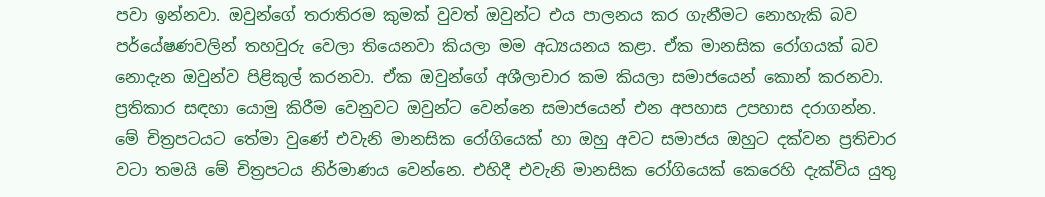පවා ඉන්නවා. ඔවුන්ගේ තරාතිරම කුමක් වුවත් ඔවුන්ට එය පාලනය කර ගැනීමට නොහැකි බව පර්‌යේෂණවලින් තහවුරු වෙලා තියෙනවා කියලා මම අධ්‍යයනය කළා. ඒක මානසික රෝගයක් බව නොදැන ඔවුන්ව පිළිකුල් කරනවා. ඒක ඔවුන්ගේ අශීලාචාර කම කියලා සමාජයෙන් කොන් කරනවා. ප්‍රතිකාර සඳහා යොමු කිරීම වෙනුවට ඔවුන්ට වෙන්නෙ සමාජයෙන් එන අපහාස උපහාස දරාගන්න. මේ චිත්‍රපටයට තේමා වුණේ එවැනි මානසික රෝගියෙක් හා ඔහු අවට සමාජය ඔහුට දක්වන ප්‍රතිචාර වටා තමයි මේ චිත්‍රපටය නිර්මාණය වෙන්නෙ. එහිදී එවැනි මානසික රෝගියෙක් කෙරෙහි දැක්විය යුතු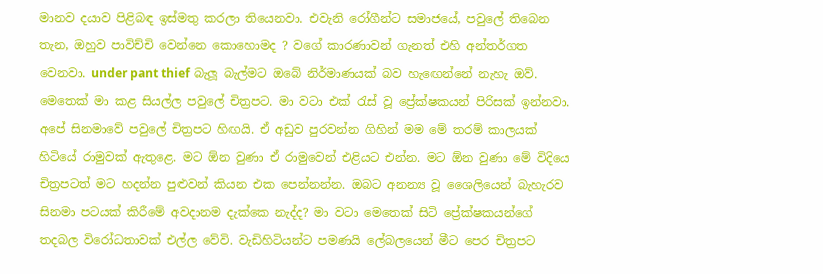මානව දයාව පිළිබඳ ඉස්මතු කරලා තියෙනවා. එවැනි රෝගීන්ට සමාජයේ, පවුලේ තිබෙන තැන, ඔහුව පාවිච්චි වෙන්නෙ කොහොමද ? වගේ කාරණාවන් ගැනත් එහි අන්තර්ගත වෙනවා. under pant thief බැලූ බැල්මට ඔබේ නිර්මාණයක් බව හැඟෙන්නේ නැහැ ඔව්. මෙතෙක් මා කළ සියල්ල පවුලේ චිත්‍රපට. මා වටා එක් රැස් වූ ප්‍රේක්ෂකයන් පිරිසක් ඉන්නවා. අපේ සිනමාවේ පවුලේ චිත්‍රපට හිඟයි. ඒ අඩුව පුරවන්න ගිහින් මම මේ තරම් කාලයක් හිටියේ රාමුවක් ඇතුළෙ. මට ඕන වුණා ඒ රාමුවෙන් එළියට එන්න. මට ඕන වුණා මේ විදියෙ චිත්‍රපටත් මට හදන්න පුළුවන් කියන එක පෙන්නන්න. ඔබට අනන්‍ය වූ ශෛලියෙන් බැහැරව සිනමා පටයක් කිරීමේ අවදානම දැක්කෙ නැද්ද? මා වටා මෙතෙක් සිටි ප්‍රේක්ෂකයන්ගේ තදබල විරෝධතාවක් එල්ල වේවි. වැඩිහිටියන්ට පමණයි ලේබලයෙන් මීට පෙර චිත්‍රපට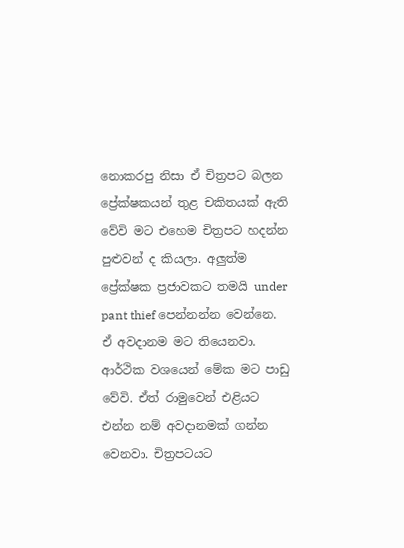නොකරපු නිසා ඒ චිත්‍රපට බලන ප්‍රේක්ෂකයන් තුළ චකිතයක් ඇති වේවි මට එහෙම චිත්‍රපට හදන්න පුළුවන් ද කියලා. අලුත්ම ප්‍රේක්ෂක ප්‍රජාවකට තමයි under pant thief පෙන්නන්න වෙන්නෙ. ඒ අවදානම මට තියෙනවා. ආර්ථික වශයෙන් මේක මට පාඩු වේවි. ඒත් රාමුවෙන් එළියට එන්න නම් අවදානමක් ගන්න වෙනවා. චිත්‍රපටයට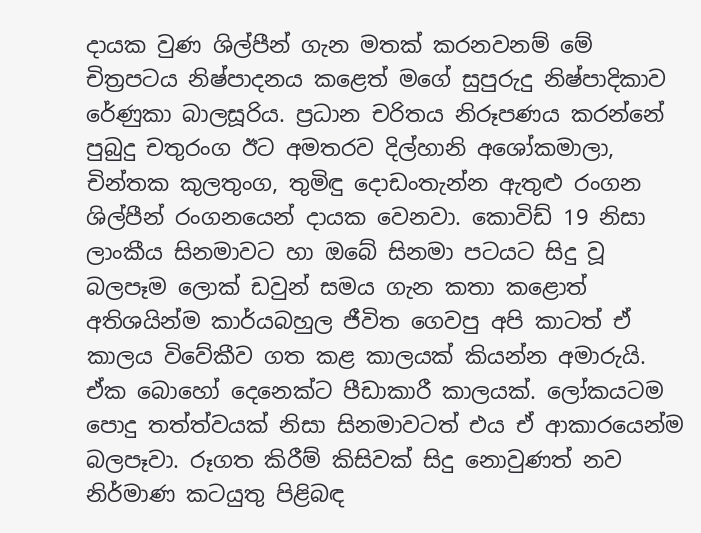දායක වුණ ශිල්පීන් ගැන මතක් කරනවනම් මේ චිත්‍රපටය නිෂ්පාදනය කළෙත් මගේ සුපුරුදු නිෂ්පාදිකාව රේණුකා බාලසූරිය. ප්‍රධාන චරිතය නිරූපණය කරන්නේ පුබුදු චතුරංග ඊට අමතරව දිල්හානි අශෝකමාලා, චින්තක කුලතුංග, තුමිඳු දොඩංතැන්න ඇතුළු රංගන ශිල්පීන් රංගනයෙන් දායක වෙනවා. කොවිඩ් 19 නිසා ලාංකීය සිනමාවට හා ඔබේ සිනමා පටයට සිදු වූ බලපෑම ලොක් ඩවුන් සමය ගැන කතා කළොත් අතිශයින්ම කාර්යබහුල ජීවිත ගෙවපු අපි කාටත් ඒ කාලය විවේකීව ගත කළ කාලයක් කියන්න අමාරුයි. ඒක බොහෝ දෙනෙක්ට පීඩාකාරී කාලයක්. ලෝකයටම පොදු තත්ත්වයක් නිසා සිනමාවටත් එය ඒ ආකාරයෙන්ම බලපෑවා. රූගත කිරීම් කිසිවක් සිදු නොවුණත් නව නිර්මාණ කටයුතු පිළිබඳ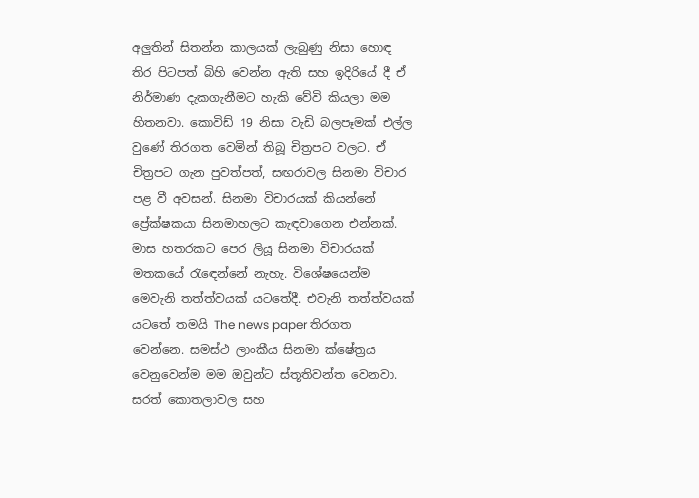අලුතින් සිතන්න කාලයක් ලැබුණු නිසා හොඳ තිර පිටපත් බිහි වෙන්න ඇති සහ ඉදිරියේ දී ඒ නිර්මාණ දැකගැනීමට හැකි වේවි කියලා මම හිතනවා. කොවිඩ් 19 නිසා වැඩි බලපෑමක් එල්ල වුණේ තිරගත වෙමින් තිබූ චිත්‍රපට වලට. ඒ චිත්‍රපට ගැන පුවත්පත්, සඟරාවල සිනමා විචාර පළ වී අවසන්. සිනමා විචාරයක් කියන්නේ ප්‍රේක්ෂකයා සිනමාහලට කැඳවාගෙන එන්නක්. මාස හතරකට පෙර ලියූ සිනමා විචාරයක් මතකයේ රැඳෙන්නේ නැහැ. විශේෂයෙන්ම මෙවැනි තත්ත්වයක් යටතේදී. එවැනි තත්ත්වයක් යටතේ තමයි The news paper තිරගත වෙන්නෙ. සමස්ථ ලාංකීය සිනමා ක්ෂේත්‍රය වෙනුවෙන්ම මම ඔවුන්ට ස්තූතිවන්ත වෙනවා. සරත් කොතලාවල සහ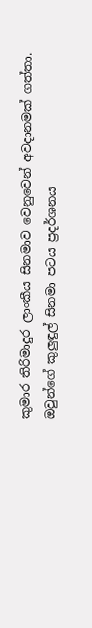කුමාර තිරිමාදුර ලාංකීය සිනමාව වෙනුවෙන් අවදානමක් ගත්තා. ඔවුන්ගේ කුලුඳුල් සිනමා පටය ප්‍රදර්ශනය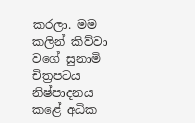කරලා. මම කලින් කිව්වා වගේ සුනාමි චිත්‍රපටය නිෂ්පාදනය කළේ අධික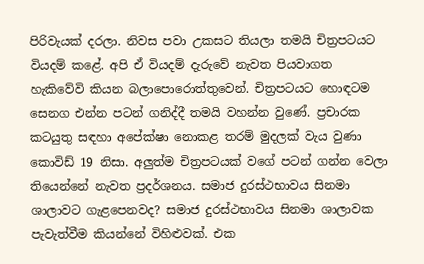පිරිවැයක් දරලා. නිවස පවා උකසට තියලා තමයි චිත්‍රපටයට වියදම් කළේ. අපි ඒ වියදම් දැරුවේ නැවත පියවාගත හැකිවේවි කියන බලාපොරොත්තුවෙන්. චිත්‍රපටයට හොඳටම සෙනග එන්න පටන් ගනිද්දී තමයි වහන්න වුණේ. ප්‍රචාරක කටයුතු සඳහා අපේක්ෂා නොකළ තරම් මුදලක් වැය වුණා කොවිඩ් 19 නිසා. අලුත්ම චිත්‍රපටයක් වගේ පටන් ගන්න වෙලා තියෙන්නේ නැවත ප්‍රදර්ශනය. සමාජ දුරස්ථභාවය සිනමා ශාලාවට ගැළපෙනවද? සමාජ දුරස්ථභාවය සිනමා ශාලාවක පැවැත්වීම කියන්නේ විහිළුවක්. එක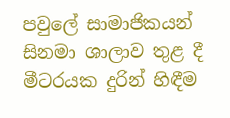පවුලේ සාමාජිකයන් සිනමා ශාලාව තුළ දී මීටරයක දුරින් හිඳීම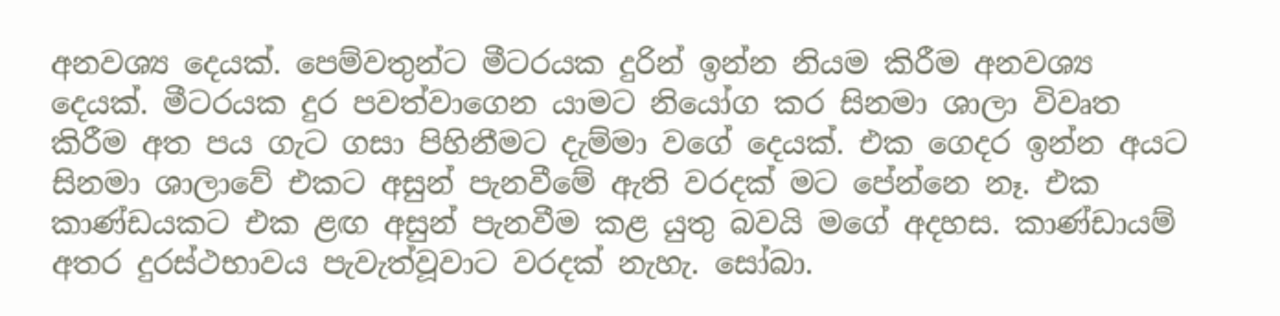අනවශ්‍ය දෙයක්. පෙම්වතුන්ට මීටරයක දුරින් ඉන්න නියම කිරීම අනවශ්‍ය දෙයක්. මීටරයක දුර පවත්වාගෙන යාමට නියෝග කර සිනමා ශාලා විවෘත කිරීම අත පය ගැට ගසා පිහිනීමට දැම්මා වගේ දෙයක්. එක ගෙදර ඉන්න අයට සිනමා ශාලාවේ එකට අසුන් පැනවීමේ ඇති වරදක් මට පේන්නෙ නෑ. එක කාණ්ඩයකට එක ළඟ අසුන් පැනවීම කළ යුතු බවයි මගේ අදහස. කාණ්ඩායම් අතර දුරස්ථභාවය පැවැත්වූවාට වරදක් නැහැ. සෝබා.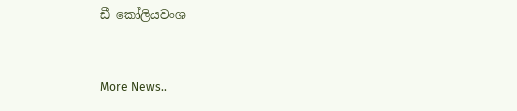ඩී කෝලියවංශ


More News..